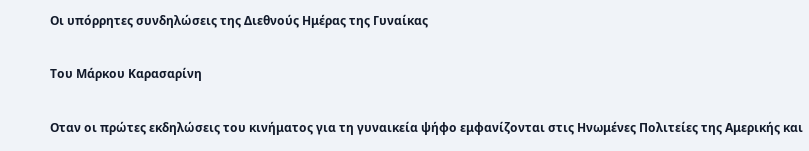Οι υπόρρητες συνδηλώσεις της Διεθνούς Ημέρας της Γυναίκας

Του Μάρκου Καρασαρίνη

Οταν οι πρώτες εκδηλώσεις του κινήματος για τη γυναικεία ψήφο εμφανίζονται στις Ηνωμένες Πολιτείες της Αμερικής και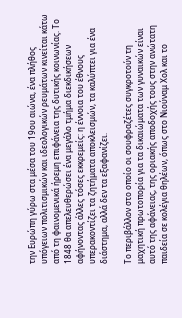την Ευρώπη γύρω στα μέσα του 19ου αιώνα, ένα πλήθος υπόγειων πολιτισμικών και ιδεολογικών ρευμάτων κινείται κάτω από τη φαινομενικά ήρεμη επιφάνεια της δυτικής κοινωνίας. Το 1848 θα απελευθερώσει ένα μεγάλο τμήμα διεκδικήσεων αφήνοντας άλλες τόσες εκκρεμείς: η έννοια του έθνους υπερακοντίζει τα ζητήματα αποκλεισμών, τα καλύπτει για ένα διάστημα, αλλά δεν τα εξαφανίζει.

Το περιβάλλον στο οποίο οι σουφραζέτες συγκροτούν τη μαχητική πρωτοπορία για τα δικαιώματα των γυναικών είναι αυτό της αφάνειας, της οριακής αποδοχής τους στην ανώτατη παιδεία σε κολέγια θηλέων, όπως στο Νιούναμ Χολ και το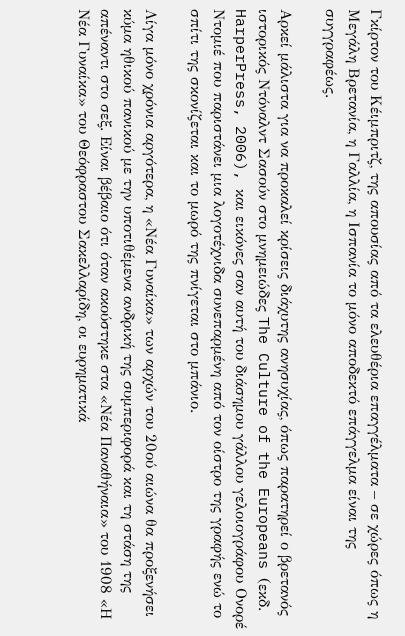Γκίρτον του Κέιμπριτζ, της απουσίας από τα ελευθέρια επαγγέλματα – σε χώρες όπως η Μεγάλη Βρετανία, η Γαλλία, η Ισπανία το μόνο αποδεκτό επάγγελμα είναι της συγγραφέως.

Αρκεί μάλιστα για να προκαλεί κρίσεις διάχυτης ανησυχίας, όπως παρατηρεί ο βρετανός ιστορικός Ντόναλντ Σασούν στο μνημειώδες The Culture of the Europeans (εκδ. HarperPress, 2006), και εικόνες σαν αυτή του διάσημου γάλλου γελοιογράφου Ονορέ Ντομιέ που παριστάνει μια λογοτέχνιδα συνεπαρμένη από τον οίστρο της γραφής ενώ το σπίτι της σκονίζεται και το μωρό της πνίγεται στο μπάνιο.

Λίγα μόνο χρόνια αργότερα, η «Νέα Γυναίκα» των αρχών του 20ού αιώνα θα προξενήσει κύμα ηθικού πανικού με την υποτιθέμενα ανδρική της συμπεριφορά και τη στάση της απέναντι στο σεξ. Είναι βέβαιο ότι όταν ακούστηκε στα «Νέα Παναθήναια» του 1908 «Η Νέα Γυναίκα» του Θεόφραστου Σακελλαρίδη, οι ευρηματικά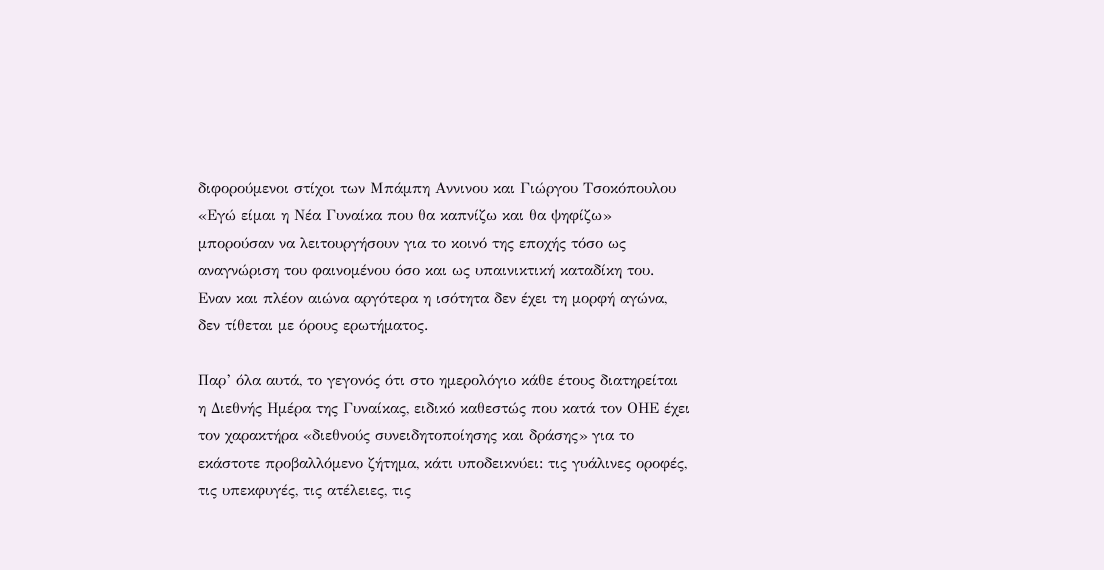διφορούμενοι στίχοι των Μπάμπη Αννινου και Γιώργου Τσοκόπουλου «Εγώ είμαι η Νέα Γυναίκα που θα καπνίζω και θα ψηφίζω» μπορούσαν να λειτουργήσουν για το κοινό της εποχής τόσο ως αναγνώριση του φαινομένου όσο και ως υπαινικτική καταδίκη του. Εναν και πλέον αιώνα αργότερα η ισότητα δεν έχει τη μορφή αγώνα, δεν τίθεται με όρους ερωτήματος.

Παρ’ όλα αυτά, το γεγονός ότι στο ημερολόγιο κάθε έτους διατηρείται η Διεθνής Ημέρα της Γυναίκας, ειδικό καθεστώς που κατά τον ΟΗΕ έχει τον χαρακτήρα «διεθνούς συνειδητοποίησης και δράσης» για το εκάστοτε προβαλλόμενο ζήτημα, κάτι υποδεικνύει: τις γυάλινες οροφές, τις υπεκφυγές, τις ατέλειες, τις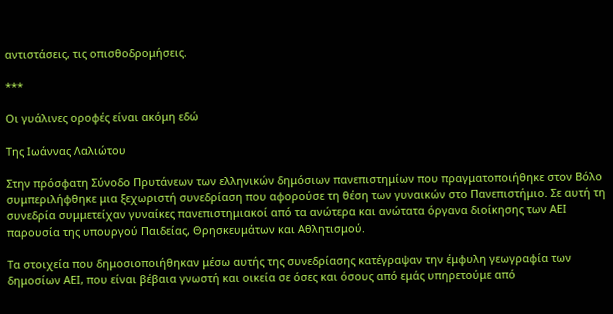αντιστάσεις, τις οπισθοδρομήσεις.

***

Οι γυάλινες οροφές είναι ακόμη εδώ

Της Ιωάννας Λαλιώτου

Στην πρόσφατη Σύνοδο Πρυτάνεων των ελληνικών δημόσιων πανεπιστημίων που πραγματοποιήθηκε στον Βόλο συμπεριλήφθηκε μια ξεχωριστή συνεδρίαση που αφορούσε τη θέση των γυναικών στο Πανεπιστήμιο. Σε αυτή τη συνεδρία συμμετείχαν γυναίκες πανεπιστημιακοί από τα ανώτερα και ανώτατα όργανα διοίκησης των ΑΕΙ παρουσία της υπουργού Παιδείας, Θρησκευμάτων και Αθλητισμού.

Τα στοιχεία που δημοσιοποιήθηκαν μέσω αυτής της συνεδρίασης κατέγραψαν την έμφυλη γεωγραφία των δημοσίων ΑΕΙ, που είναι βέβαια γνωστή και οικεία σε όσες και όσους από εμάς υπηρετούμε από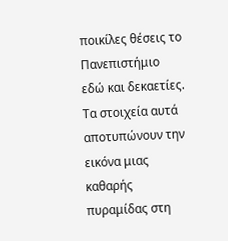ποικίλες θέσεις το Πανεπιστήμιο εδώ και δεκαετίες. Τα στοιχεία αυτά αποτυπώνουν την εικόνα μιας καθαρής πυραμίδας στη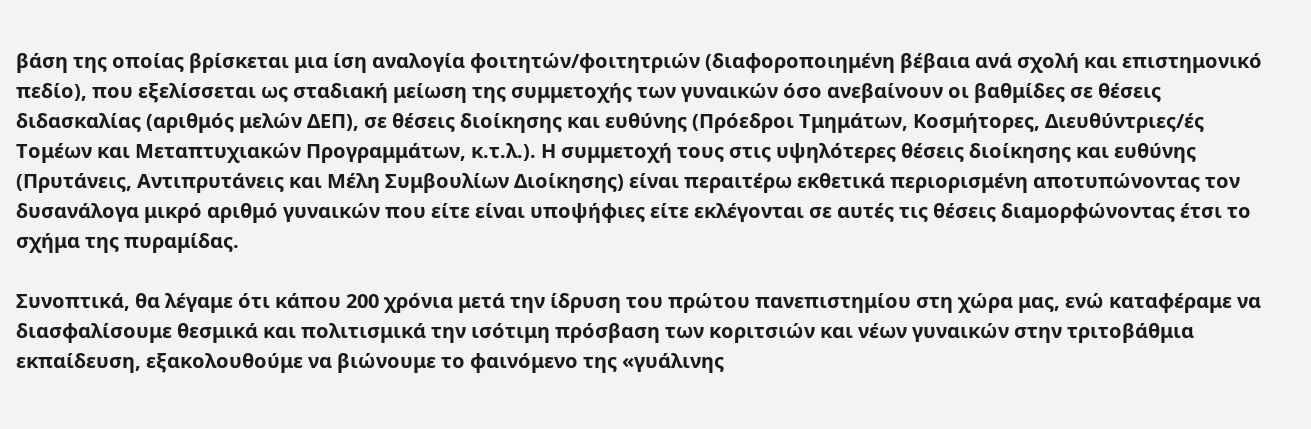βάση της οποίας βρίσκεται μια ίση αναλογία φοιτητών/φοιτητριών (διαφοροποιημένη βέβαια ανά σχολή και επιστημονικό πεδίο), που εξελίσσεται ως σταδιακή μείωση της συμμετοχής των γυναικών όσο ανεβαίνουν οι βαθμίδες σε θέσεις διδασκαλίας (αριθμός μελών ΔΕΠ), σε θέσεις διοίκησης και ευθύνης (Πρόεδροι Τμημάτων, Κοσμήτορες, Διευθύντριες/ές Τομέων και Μεταπτυχιακών Προγραμμάτων, κ.τ.λ.). Η συμμετοχή τους στις υψηλότερες θέσεις διοίκησης και ευθύνης (Πρυτάνεις, Αντιπρυτάνεις και Μέλη Συμβουλίων Διοίκησης) είναι περαιτέρω εκθετικά περιορισμένη αποτυπώνοντας τον δυσανάλογα μικρό αριθμό γυναικών που είτε είναι υποψήφιες είτε εκλέγονται σε αυτές τις θέσεις διαμορφώνοντας έτσι το σχήμα της πυραμίδας.

Συνοπτικά, θα λέγαμε ότι κάπου 200 χρόνια μετά την ίδρυση του πρώτου πανεπιστημίου στη χώρα μας, ενώ καταφέραμε να διασφαλίσουμε θεσμικά και πολιτισμικά την ισότιμη πρόσβαση των κοριτσιών και νέων γυναικών στην τριτοβάθμια εκπαίδευση, εξακολουθούμε να βιώνουμε το φαινόμενο της «γυάλινης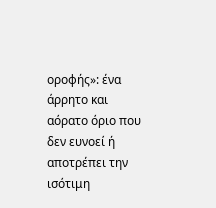οροφής»: ένα άρρητο και αόρατο όριο που δεν ευνοεί ή αποτρέπει την ισότιμη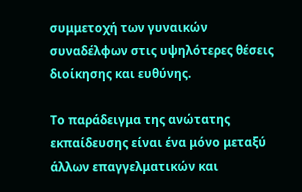συμμετοχή των γυναικών συναδέλφων στις υψηλότερες θέσεις διοίκησης και ευθύνης.

Το παράδειγμα της ανώτατης εκπαίδευσης είναι ένα μόνο μεταξύ άλλων επαγγελματικών και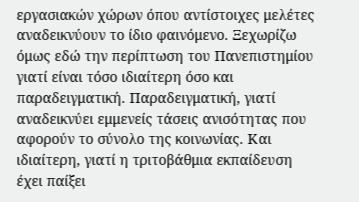εργασιακών χώρων όπου αντίστοιχες μελέτες αναδεικνύουν το ίδιο φαινόμενο. Ξεχωρίζω όμως εδώ την περίπτωση του Πανεπιστημίου γιατί είναι τόσο ιδιαίτερη όσο και παραδειγματική. Παραδειγματική, γιατί αναδεικνύει εμμενείς τάσεις ανισότητας που αφορούν το σύνολο της κοινωνίας. Και ιδιαίτερη, γιατί η τριτοβάθμια εκπαίδευση έχει παίξει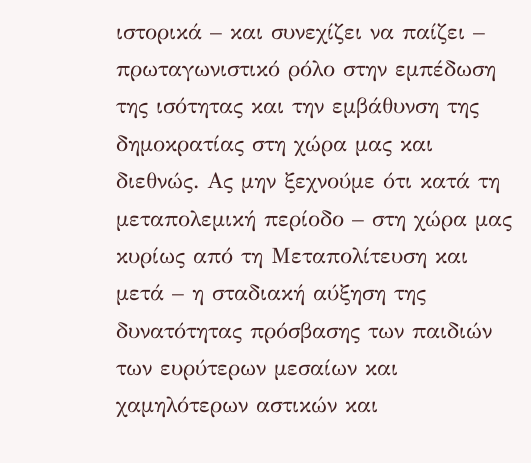ιστορικά – και συνεχίζει να παίζει – πρωταγωνιστικό ρόλο στην εμπέδωση της ισότητας και την εμβάθυνση της δημοκρατίας στη χώρα μας και διεθνώς. Ας μην ξεχνούμε ότι κατά τη μεταπολεμική περίοδο – στη χώρα μας κυρίως από τη Μεταπολίτευση και μετά – η σταδιακή αύξηση της δυνατότητας πρόσβασης των παιδιών των ευρύτερων μεσαίων και χαμηλότερων αστικών και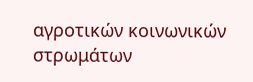αγροτικών κοινωνικών στρωμάτων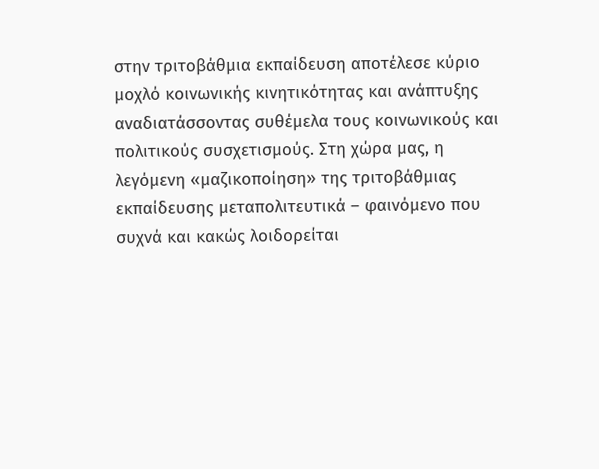στην τριτοβάθμια εκπαίδευση αποτέλεσε κύριο μοχλό κοινωνικής κινητικότητας και ανάπτυξης αναδιατάσσοντας συθέμελα τους κοινωνικούς και πολιτικούς συσχετισμούς. Στη χώρα μας, η λεγόμενη «μαζικοποίηση» της τριτοβάθμιας εκπαίδευσης μεταπολιτευτικά – φαινόμενο που συχνά και κακώς λοιδορείται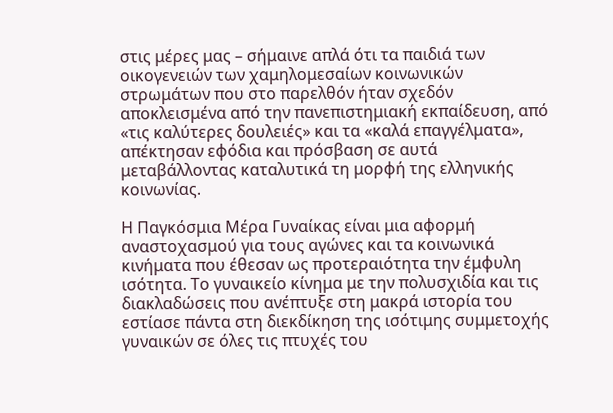στις μέρες μας – σήμαινε απλά ότι τα παιδιά των οικογενειών των χαμηλομεσαίων κοινωνικών στρωμάτων που στο παρελθόν ήταν σχεδόν αποκλεισμένα από την πανεπιστημιακή εκπαίδευση, από «τις καλύτερες δουλειές» και τα «καλά επαγγέλματα», απέκτησαν εφόδια και πρόσβαση σε αυτά μεταβάλλοντας καταλυτικά τη μορφή της ελληνικής κοινωνίας.

Η Παγκόσμια Μέρα Γυναίκας είναι μια αφορμή αναστοχασμού για τους αγώνες και τα κοινωνικά κινήματα που έθεσαν ως προτεραιότητα την έμφυλη ισότητα. Το γυναικείο κίνημα με την πολυσχιδία και τις διακλαδώσεις που ανέπτυξε στη μακρά ιστορία του εστίασε πάντα στη διεκδίκηση της ισότιμης συμμετοχής γυναικών σε όλες τις πτυχές του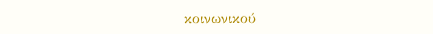κοινωνικού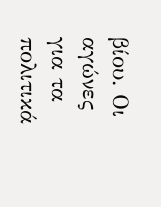βίου. Οι αγώνες για τα πολιτικά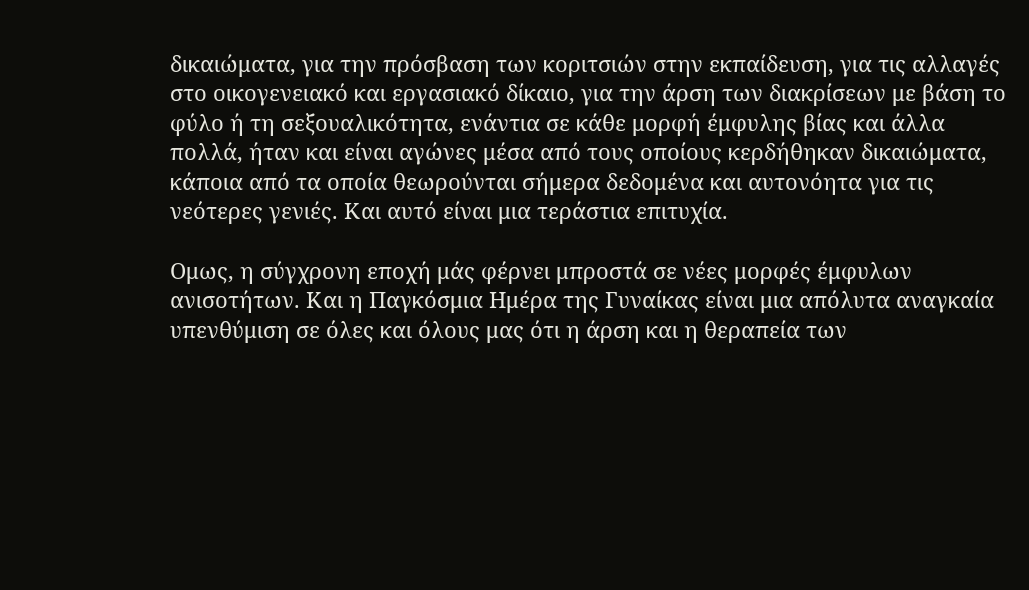δικαιώματα, για την πρόσβαση των κοριτσιών στην εκπαίδευση, για τις αλλαγές στο οικογενειακό και εργασιακό δίκαιο, για την άρση των διακρίσεων με βάση το φύλο ή τη σεξουαλικότητα, ενάντια σε κάθε μορφή έμφυλης βίας και άλλα πολλά, ήταν και είναι αγώνες μέσα από τους οποίους κερδήθηκαν δικαιώματα, κάποια από τα οποία θεωρούνται σήμερα δεδομένα και αυτονόητα για τις νεότερες γενιές. Και αυτό είναι μια τεράστια επιτυχία.

Ομως, η σύγχρονη εποχή μάς φέρνει μπροστά σε νέες μορφές έμφυλων ανισοτήτων. Και η Παγκόσμια Ημέρα της Γυναίκας είναι μια απόλυτα αναγκαία υπενθύμιση σε όλες και όλους μας ότι η άρση και η θεραπεία των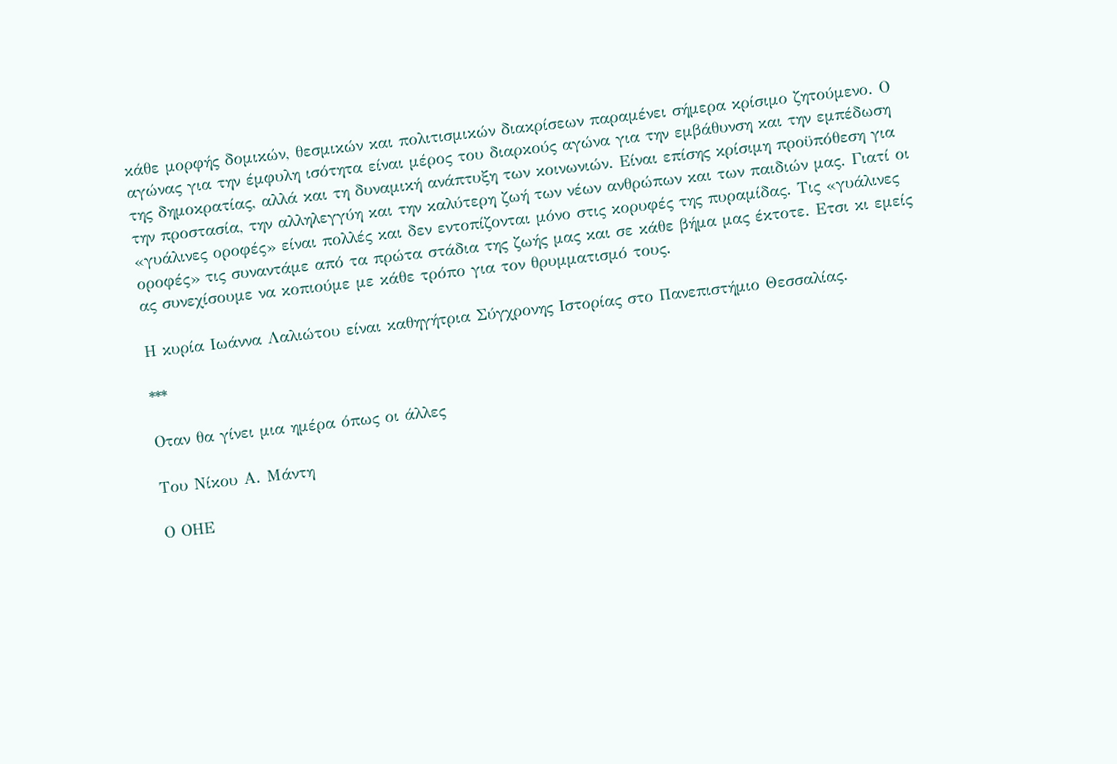κάθε μορφής δομικών, θεσμικών και πολιτισμικών διακρίσεων παραμένει σήμερα κρίσιμο ζητούμενο. Ο αγώνας για την έμφυλη ισότητα είναι μέρος του διαρκούς αγώνα για την εμβάθυνση και την εμπέδωση της δημοκρατίας, αλλά και τη δυναμική ανάπτυξη των κοινωνιών. Είναι επίσης κρίσιμη προϋπόθεση για την προστασία, την αλληλεγγύη και την καλύτερη ζωή των νέων ανθρώπων και των παιδιών μας. Γιατί οι «γυάλινες οροφές» είναι πολλές και δεν εντοπίζονται μόνο στις κορυφές της πυραμίδας. Τις «γυάλινες οροφές» τις συναντάμε από τα πρώτα στάδια της ζωής μας και σε κάθε βήμα μας έκτοτε. Ετσι κι εμείς ας συνεχίσουμε να κοπιούμε με κάθε τρόπο για τον θρυμματισμό τους.

Η κυρία Ιωάννα Λαλιώτου είναι καθηγήτρια Σύγχρονης Ιστορίας στο Πανεπιστήμιο Θεσσαλίας.

***

Οταν θα γίνει μια ημέρα όπως οι άλλες

Του Νίκου Α. Μάντη

Ο ΟΗΕ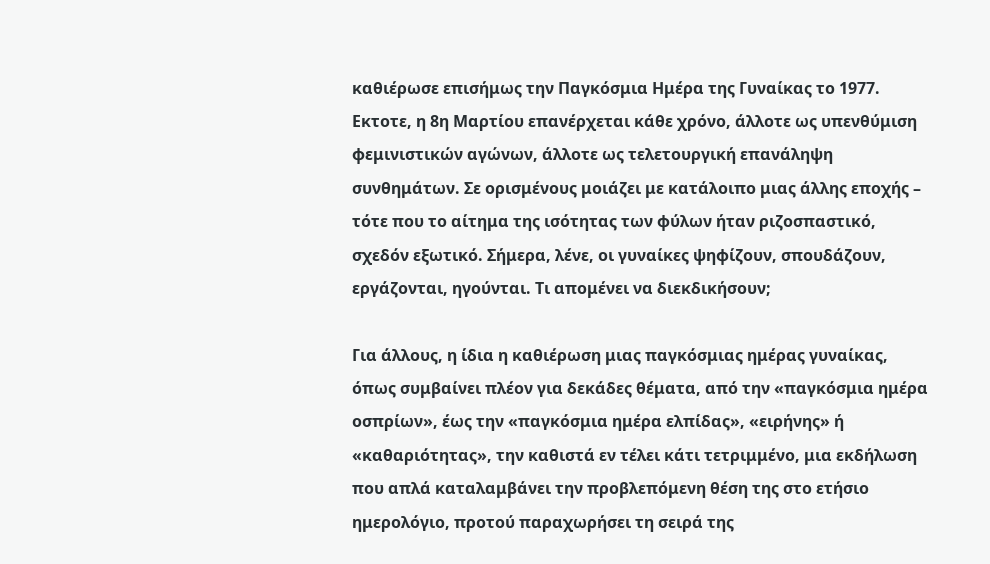καθιέρωσε επισήμως την Παγκόσμια Ημέρα της Γυναίκας το 1977. Εκτοτε, η 8η Μαρτίου επανέρχεται κάθε χρόνο, άλλοτε ως υπενθύμιση φεμινιστικών αγώνων, άλλοτε ως τελετουργική επανάληψη συνθημάτων. Σε ορισμένους μοιάζει με κατάλοιπο μιας άλλης εποχής – τότε που το αίτημα της ισότητας των φύλων ήταν ριζοσπαστικό, σχεδόν εξωτικό. Σήμερα, λένε, οι γυναίκες ψηφίζουν, σπουδάζουν, εργάζονται, ηγούνται. Τι απομένει να διεκδικήσουν;

Για άλλους, η ίδια η καθιέρωση μιας παγκόσμιας ημέρας γυναίκας, όπως συμβαίνει πλέον για δεκάδες θέματα, από την «παγκόσμια ημέρα οσπρίων», έως την «παγκόσμια ημέρα ελπίδας», «ειρήνης» ή «καθαριότητας», την καθιστά εν τέλει κάτι τετριμμένο, μια εκδήλωση που απλά καταλαμβάνει την προβλεπόμενη θέση της στο ετήσιο ημερολόγιο, προτού παραχωρήσει τη σειρά της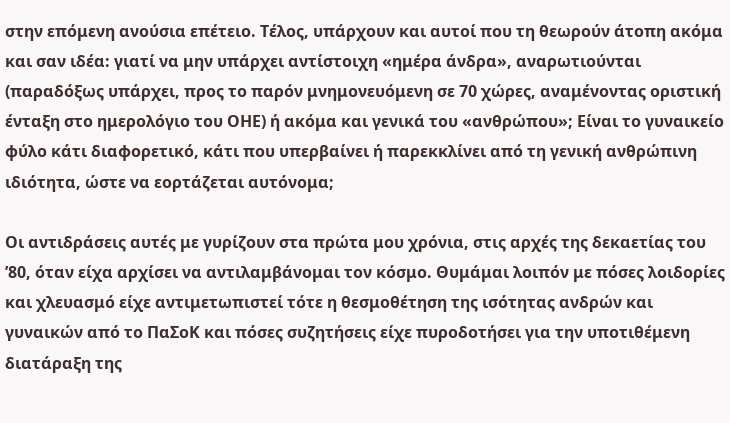στην επόμενη ανούσια επέτειο. Τέλος, υπάρχουν και αυτοί που τη θεωρούν άτοπη ακόμα και σαν ιδέα: γιατί να μην υπάρχει αντίστοιχη «ημέρα άνδρα», αναρωτιούνται (παραδόξως υπάρχει, προς το παρόν μνημονευόμενη σε 70 χώρες, αναμένοντας οριστική ένταξη στο ημερολόγιο του ΟΗΕ) ή ακόμα και γενικά του «ανθρώπου»; Είναι το γυναικείο φύλο κάτι διαφορετικό, κάτι που υπερβαίνει ή παρεκκλίνει από τη γενική ανθρώπινη ιδιότητα, ώστε να εορτάζεται αυτόνομα;

Οι αντιδράσεις αυτές με γυρίζουν στα πρώτα μου χρόνια, στις αρχές της δεκαετίας του ’80, όταν είχα αρχίσει να αντιλαμβάνομαι τον κόσμο. Θυμάμαι λοιπόν με πόσες λοιδορίες και χλευασμό είχε αντιμετωπιστεί τότε η θεσμοθέτηση της ισότητας ανδρών και γυναικών από το ΠαΣοΚ και πόσες συζητήσεις είχε πυροδοτήσει για την υποτιθέμενη διατάραξη της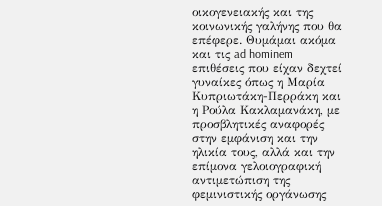οικογενειακής και της κοινωνικής γαλήνης που θα επέφερε. Θυμάμαι ακόμα και τις ad hominem επιθέσεις που είχαν δεχτεί γυναίκες όπως η Μαρία Κυπριωτάκη-Περράκη και η Ρούλα Κακλαμανάκη, με προσβλητικές αναφορές στην εμφάνιση και την ηλικία τους, αλλά και την επίμονα γελοιογραφική αντιμετώπιση της φεμινιστικής οργάνωσης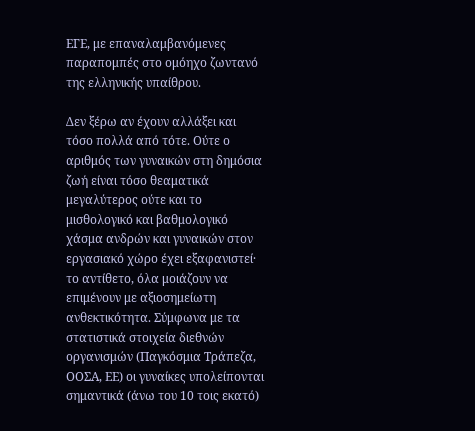ΕΓΕ, με επαναλαμβανόμενες παραπομπές στο ομόηχο ζωντανό της ελληνικής υπαίθρου.

Δεν ξέρω αν έχουν αλλάξει και τόσο πολλά από τότε. Ούτε ο αριθμός των γυναικών στη δημόσια ζωή είναι τόσο θεαματικά μεγαλύτερος ούτε και το μισθολογικό και βαθμολογικό χάσμα ανδρών και γυναικών στον εργασιακό χώρο έχει εξαφανιστεί· το αντίθετο, όλα μοιάζουν να επιμένουν με αξιοσημείωτη ανθεκτικότητα. Σύμφωνα με τα στατιστικά στοιχεία διεθνών οργανισμών (Παγκόσμια Τράπεζα, ΟΟΣΑ, ΕΕ) οι γυναίκες υπολείπονται σημαντικά (άνω του 10 τοις εκατό)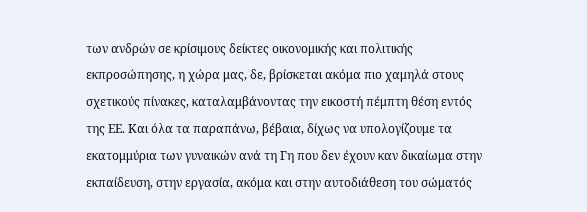των ανδρών σε κρίσιμους δείκτες οικονομικής και πολιτικής εκπροσώπησης, η χώρα μας, δε, βρίσκεται ακόμα πιο χαμηλά στους σχετικούς πίνακες, καταλαμβάνοντας την εικοστή πέμπτη θέση εντός της ΕΕ. Και όλα τα παραπάνω, βέβαια, δίχως να υπολογίζουμε τα εκατομμύρια των γυναικών ανά τη Γη που δεν έχουν καν δικαίωμα στην εκπαίδευση, στην εργασία, ακόμα και στην αυτοδιάθεση του σώματός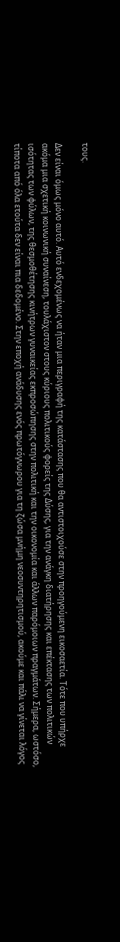τους.

Δεν είναι όμως μόνο αυτό. Αυτό ενδεχομένως να ήταν μια περιγραφή της κατάστασης που θα αντιστοιχούσε στην προηγούμενη εικοσαετία. Τότε που υπήρχε ακόμα μια σχετική κοινωνική συναίνεση, τουλάχιστον στους κύριους πολιτικούς φορείς της Δύσης, για την ανάγκη διατήρησης και επέκτασης των πολιτικών ισότητας των φύλων, της θεσμοθέτησης κινήτρων γυναικείας εκπροσώπησης στην πολιτική και την οικονομία και άλλων παρόμοιων πραγμάτων. Σήμερα, ωστόσο, τίποτα από όλα ετούτα δεν είναι πια δεδομένο. Στην εποχή ανάδυσης ενός πρωτόγνωρου για τη ζώσα μνήμη νεοσυντηρητισμού, ακούμε και πάλι να γίνεται λόγος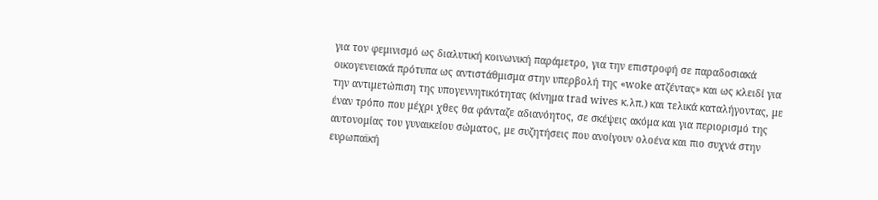για τον φεμινισμό ως διαλυτική κοινωνική παράμετρο, για την επιστροφή σε παραδοσιακά οικογενειακά πρότυπα ως αντιστάθμισμα στην υπερβολή της «woke ατζέντας» και ως κλειδί για την αντιμετώπιση της υπογεννητικότητας (κίνημα trad wives κ.λπ.) και τελικά καταλήγοντας, με έναν τρόπο που μέχρι χθες θα φάνταζε αδιανόητος, σε σκέψεις ακόμα και για περιορισμό της αυτονομίας του γυναικείου σώματος, με συζητήσεις που ανοίγουν ολοένα και πιο συχνά στην ευρωπαϊκή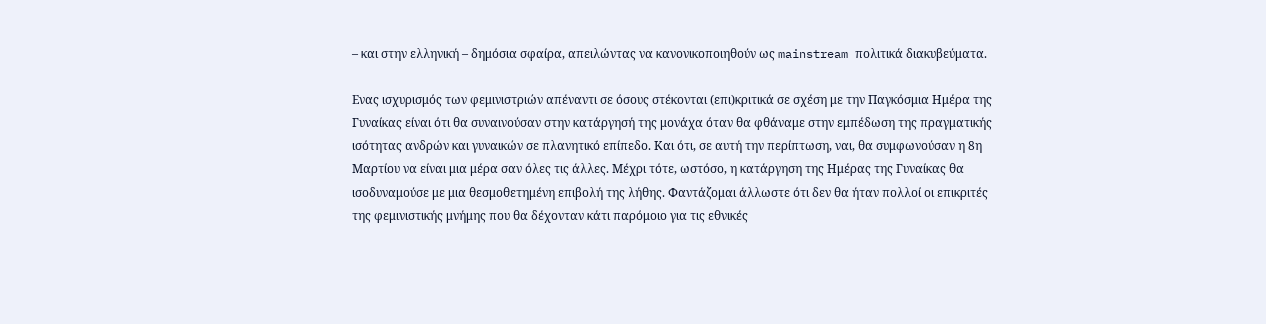– και στην ελληνική – δημόσια σφαίρα, απειλώντας να κανονικοποιηθούν ως mainstream πολιτικά διακυβεύματα.

Ενας ισχυρισμός των φεμινιστριών απέναντι σε όσους στέκονται (επι)κριτικά σε σχέση με την Παγκόσμια Ημέρα της Γυναίκας είναι ότι θα συναινούσαν στην κατάργησή της μονάχα όταν θα φθάναμε στην εμπέδωση της πραγματικής ισότητας ανδρών και γυναικών σε πλανητικό επίπεδο. Και ότι, σε αυτή την περίπτωση, ναι, θα συμφωνούσαν η 8η Μαρτίου να είναι μια μέρα σαν όλες τις άλλες. Μέχρι τότε, ωστόσο, η κατάργηση της Ημέρας της Γυναίκας θα ισοδυναμούσε με μια θεσμοθετημένη επιβολή της λήθης. Φαντάζομαι άλλωστε ότι δεν θα ήταν πολλοί οι επικριτές της φεμινιστικής μνήμης που θα δέχονταν κάτι παρόμοιο για τις εθνικές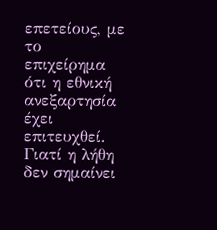επετείους, με το επιχείρημα ότι η εθνική ανεξαρτησία έχει επιτευχθεί. Γιατί η λήθη δεν σημαίνει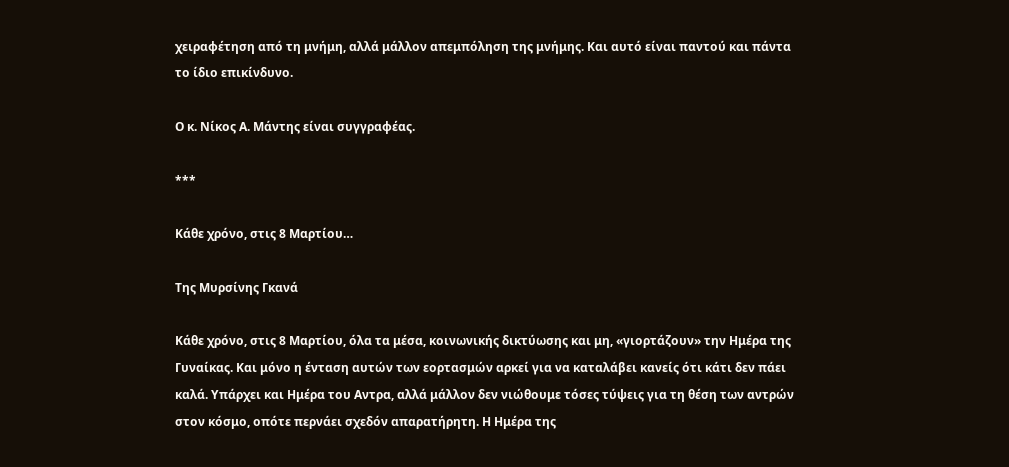χειραφέτηση από τη μνήμη, αλλά μάλλον απεμπόληση της μνήμης. Και αυτό είναι παντού και πάντα το ίδιο επικίνδυνο.

Ο κ. Νίκος Α. Μάντης είναι συγγραφέας.

***

Κάθε χρόνο, στις 8 Μαρτίου…

Της Μυρσίνης Γκανά

Κάθε χρόνο, στις 8 Μαρτίου, όλα τα μέσα, κοινωνικής δικτύωσης και μη, «γιορτάζουν» την Ημέρα της Γυναίκας. Και μόνο η ένταση αυτών των εορτασμών αρκεί για να καταλάβει κανείς ότι κάτι δεν πάει καλά. Υπάρχει και Ημέρα του Αντρα, αλλά μάλλον δεν νιώθουμε τόσες τύψεις για τη θέση των αντρών στον κόσμο, οπότε περνάει σχεδόν απαρατήρητη. Η Ημέρα της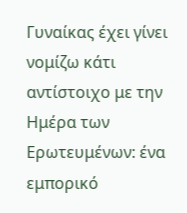Γυναίκας έχει γίνει νομίζω κάτι αντίστοιχο με την Ημέρα των Ερωτευμένων: ένα εμπορικό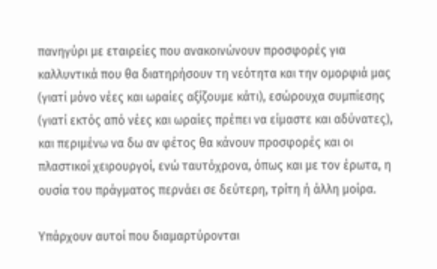πανηγύρι με εταιρείες που ανακοινώνουν προσφορές για καλλυντικά που θα διατηρήσουν τη νεότητα και την ομορφιά μας (γιατί μόνο νέες και ωραίες αξίζουμε κάτι), εσώρουχα συμπίεσης (γιατί εκτός από νέες και ωραίες πρέπει να είμαστε και αδύνατες), και περιμένω να δω αν φέτος θα κάνουν προσφορές και οι πλαστικοί χειρουργοί, ενώ ταυτόχρονα, όπως και με τον έρωτα, η ουσία του πράγματος περνάει σε δεύτερη, τρίτη ή άλλη μοίρα.

Υπάρχουν αυτοί που διαμαρτύρονται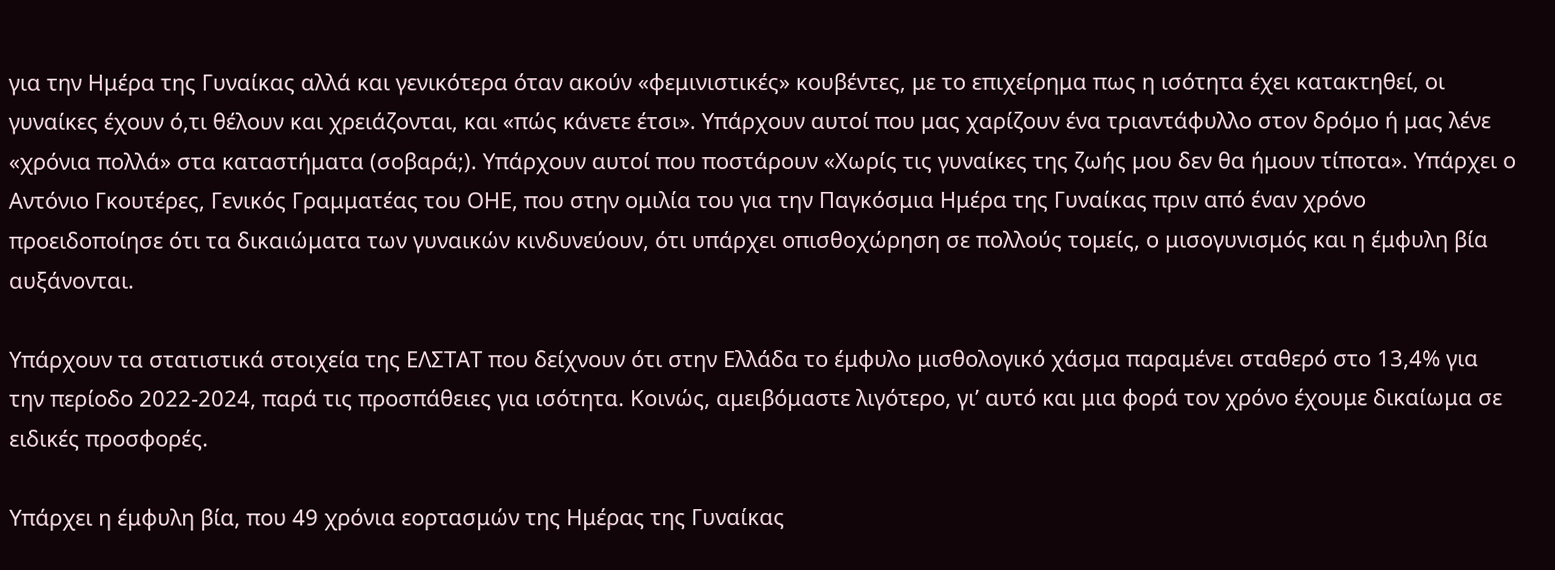για την Ημέρα της Γυναίκας αλλά και γενικότερα όταν ακούν «φεμινιστικές» κουβέντες, με το επιχείρημα πως η ισότητα έχει κατακτηθεί, οι γυναίκες έχουν ό,τι θέλουν και χρειάζονται, και «πώς κάνετε έτσι». Υπάρχουν αυτοί που μας χαρίζουν ένα τριαντάφυλλο στον δρόμο ή μας λένε «χρόνια πολλά» στα καταστήματα (σοβαρά;). Υπάρχουν αυτοί που ποστάρουν «Χωρίς τις γυναίκες της ζωής μου δεν θα ήμουν τίποτα». Υπάρχει ο Αντόνιο Γκουτέρες, Γενικός Γραμματέας του ΟΗΕ, που στην ομιλία του για την Παγκόσμια Ημέρα της Γυναίκας πριν από έναν χρόνο προειδοποίησε ότι τα δικαιώματα των γυναικών κινδυνεύουν, ότι υπάρχει οπισθοχώρηση σε πολλούς τομείς, ο μισογυνισμός και η έμφυλη βία αυξάνονται.

Υπάρχουν τα στατιστικά στοιχεία της ΕΛΣΤΑΤ που δείχνουν ότι στην Ελλάδα το έμφυλο μισθολογικό χάσμα παραμένει σταθερό στο 13,4% για την περίοδο 2022-2024, παρά τις προσπάθειες για ισότητα. Κοινώς, αμειβόμαστε λιγότερο, γι’ αυτό και μια φορά τον χρόνο έχουμε δικαίωμα σε ειδικές προσφορές.

Υπάρχει η έμφυλη βία, που 49 χρόνια εορτασμών της Ημέρας της Γυναίκας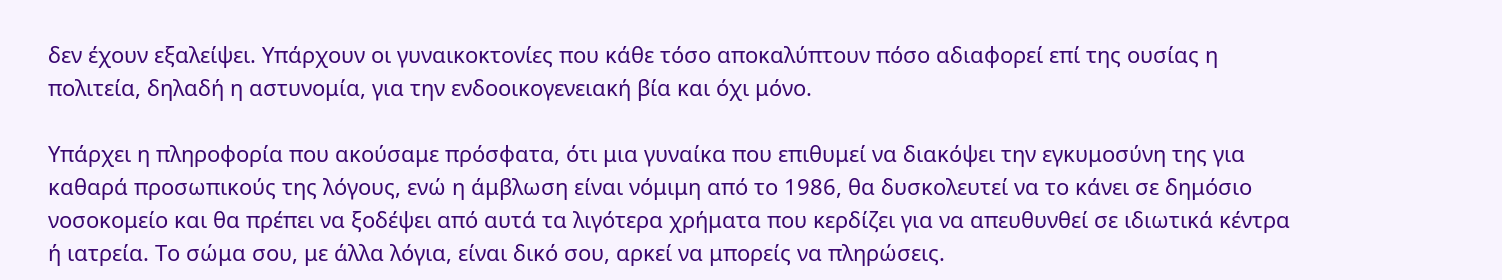δεν έχουν εξαλείψει. Υπάρχουν οι γυναικοκτονίες που κάθε τόσο αποκαλύπτουν πόσο αδιαφορεί επί της ουσίας η πολιτεία, δηλαδή η αστυνομία, για την ενδοοικογενειακή βία και όχι μόνο.

Υπάρχει η πληροφορία που ακούσαμε πρόσφατα, ότι μια γυναίκα που επιθυμεί να διακόψει την εγκυμοσύνη της για καθαρά προσωπικούς της λόγους, ενώ η άμβλωση είναι νόμιμη από το 1986, θα δυσκολευτεί να το κάνει σε δημόσιο νοσοκομείο και θα πρέπει να ξοδέψει από αυτά τα λιγότερα χρήματα που κερδίζει για να απευθυνθεί σε ιδιωτικά κέντρα ή ιατρεία. Το σώμα σου, με άλλα λόγια, είναι δικό σου, αρκεί να μπορείς να πληρώσεις.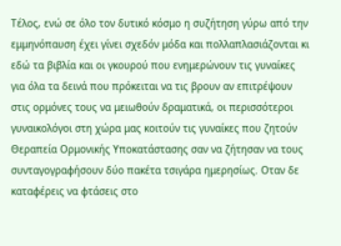Τέλος, ενώ σε όλο τον δυτικό κόσμο η συζήτηση γύρω από την εμμηνόπαυση έχει γίνει σχεδόν μόδα και πολλαπλασιάζονται κι εδώ τα βιβλία και οι γκουρού που ενημερώνουν τις γυναίκες για όλα τα δεινά που πρόκειται να τις βρουν αν επιτρέψουν στις ορμόνες τους να μειωθούν δραματικά, οι περισσότεροι γυναικολόγοι στη χώρα μας κοιτούν τις γυναίκες που ζητούν Θεραπεία Ορμονικής Υποκατάστασης σαν να ζήτησαν να τους συνταγογραφήσουν δύο πακέτα τσιγάρα ημερησίως. Οταν δε καταφέρεις να φτάσεις στο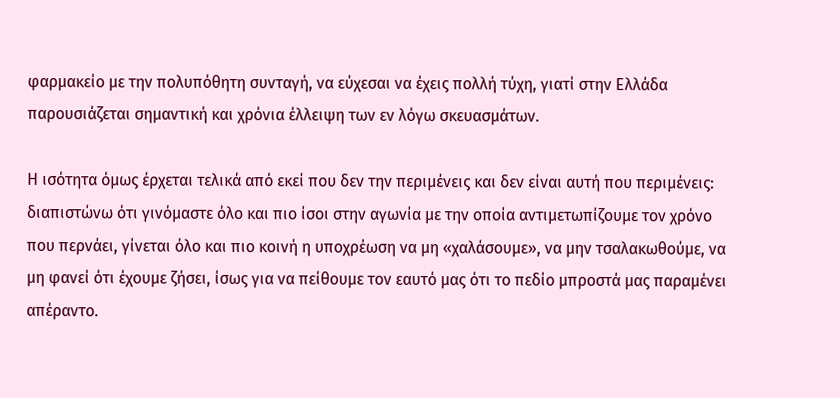φαρμακείο με την πολυπόθητη συνταγή, να εύχεσαι να έχεις πολλή τύχη, γιατί στην Ελλάδα παρουσιάζεται σημαντική και χρόνια έλλειψη των εν λόγω σκευασμάτων.

Η ισότητα όμως έρχεται τελικά από εκεί που δεν την περιμένεις και δεν είναι αυτή που περιμένεις: διαπιστώνω ότι γινόμαστε όλο και πιο ίσοι στην αγωνία με την οποία αντιμετωπίζουμε τον χρόνο που περνάει, γίνεται όλο και πιο κοινή η υποχρέωση να μη «χαλάσουμε», να μην τσαλακωθούμε, να μη φανεί ότι έχουμε ζήσει, ίσως για να πείθουμε τον εαυτό μας ότι το πεδίο μπροστά μας παραμένει απέραντο.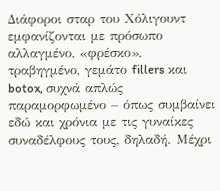Διάφοροι σταρ του Χόλιγουντ εμφανίζονται με πρόσωπο αλλαγμένο, «φρέσκο», τραβηγμένο, γεμάτο fillers και botox, συχνά απλώς παραμορφωμένο – όπως συμβαίνει εδώ και χρόνια με τις γυναίκες συναδέλφους τους, δηλαδή. Μέχρι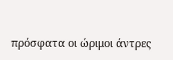πρόσφατα οι ώριμοι άντρες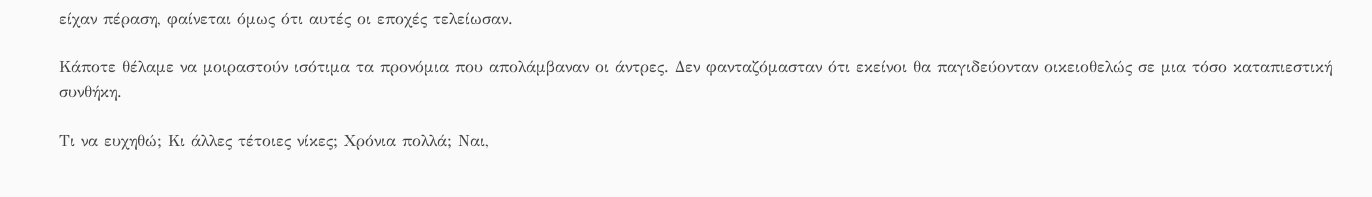είχαν πέραση, φαίνεται όμως ότι αυτές οι εποχές τελείωσαν.

Κάποτε θέλαμε να μοιραστούν ισότιμα τα προνόμια που απολάμβαναν οι άντρες. Δεν φανταζόμασταν ότι εκείνοι θα παγιδεύονταν οικειοθελώς σε μια τόσο καταπιεστική συνθήκη.

Τι να ευχηθώ; Κι άλλες τέτοιες νίκες; Χρόνια πολλά; Ναι,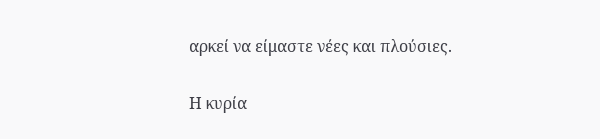αρκεί να είμαστε νέες και πλούσιες.

Η κυρία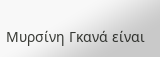Μυρσίνη Γκανά είναι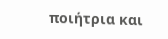ποιήτρια και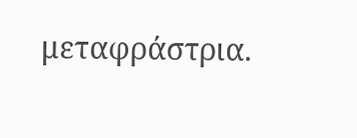μεταφράστρια.